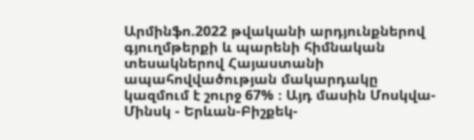Արմինֆո.2022 թվականի արդյունքներով գյուղմթերքի և պարենի հիմնական տեսակներով Հայաստանի ապահովվածության մակարդակը կազմում է շուրջ 67% ։ Այդ մասին Մոսկվա-Մինսկ - Երևան-Բիշքեկ-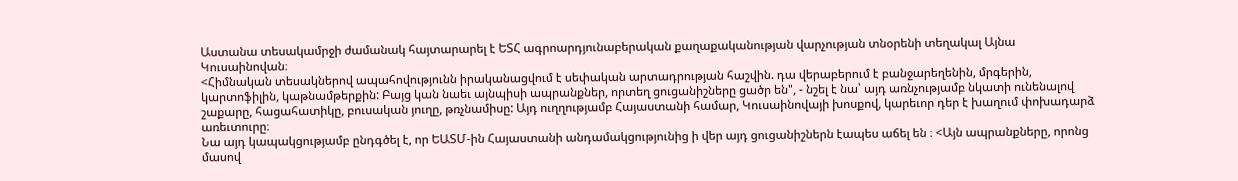Աստանա տեսակամրջի ժամանակ հայտարարել է ԵՏՀ ագրոարդյունաբերական քաղաքականության վարչության տնօրենի տեղակալ Այնա Կուսաինովան։
<Հիմնական տեսակներով ապահովությունն իրականացվում է սեփական արտադրության հաշվին. դա վերաբերում է բանջարեղենին, մրգերին, կարտոֆիլին, կաթնամթերքին: Բայց կան նաեւ այնպիսի ապրանքներ, որտեղ ցուցանիշները ցածր են", - նշել է նա՝ այդ առնչությամբ նկատի ունենալով շաքարը, հացահատիկը, բուսական յուղը, թռչնամիսը: Այդ ուղղությամբ Հայաստանի համար, Կուսաինովայի խոսքով, կարեւոր դեր է խաղում փոխադարձ առեւտուրը։
Նա այդ կապակցությամբ ընդգծել է, որ ԵԱՏՄ-ին Հայաստանի անդամակցությունից ի վեր այդ ցուցանիշներն էապես աճել են ։ <Այն ապրանքները, որոնց մասով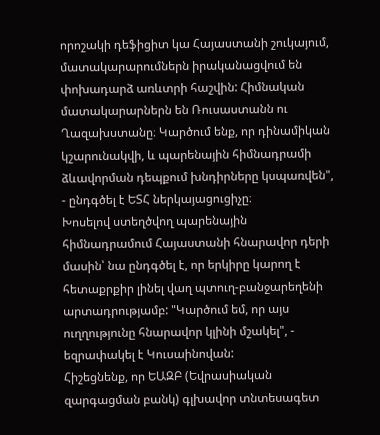որոշակի դեֆիցիտ կա Հայաստանի շուկայում, մատակարարումներն իրականացվում են փոխադարձ առևտրի հաշվին: Հիմնական մատակարարներն են Ռուսաստանն ու Ղազախստանը։ Կարծում ենք, որ դինամիկան կշարունակվի, և պարենային հիմնադրամի ձևավորման դեպքում խնդիրները կսպառվեն", - ընդգծել է ԵՏՀ ներկայացուցիչը։
Խոսելով ստեղծվող պարենային հիմնադրամում Հայաստանի հնարավոր դերի մասին՝ նա ընդգծել է, որ երկիրը կարող է հետաքրքիր լինել վաղ պտուղ-բանջարեղենի արտադրությամբ: "Կարծում եմ, որ այս ուղղությունը հնարավոր կլինի մշակել", - եզրափակել է Կուսաինովան:
Հիշեցնենք, որ ԵԱԶԲ (Եվրասիական զարգացման բանկ) գլխավոր տնտեսագետ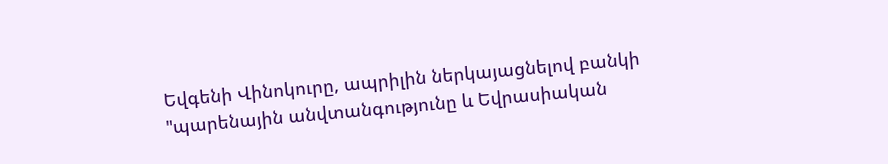Եվգենի Վինոկուրը, ապրիլին ներկայացնելով բանկի "պարենային անվտանգությունը և Եվրասիական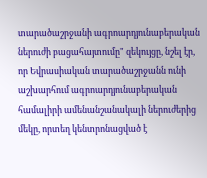տարածաշրջանի ագրոարդյունաբերական ներուժի բացահայտումը" զեկույցը, նշել էր, որ Եվրասիական տարածաշրջանն ունի աշխարհում ագրոարդյունաբերական համալիրի ամենանշանակալի ներուժերից մեկը, որտեղ կենտրոնացված է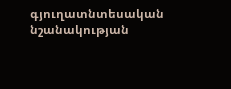գյուղատնտեսական նշանակության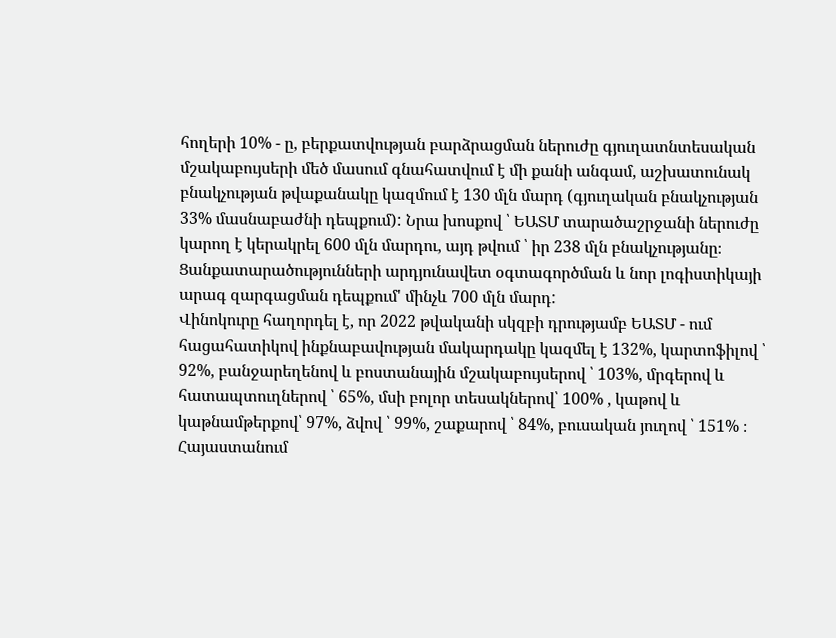հողերի 10% - ը, բերքատվության բարձրացման ներուժը գյուղատնտեսական մշակաբույսերի մեծ մասում գնահատվում է մի քանի անգամ, աշխատունակ բնակչության թվաքանակը կազմում է 130 մլն մարդ (գյուղական բնակչության 33% մասնաբաժնի դեպքում): Նրա խոսքով ՝ ԵԱՏՄ տարածաշրջանի ներուժը կարող է կերակրել 600 մլն մարդու, այդ թվում ՝ իր 238 մլն բնակչությանը։ Ցանքատարածությունների արդյունավետ օգտագործման և նոր լոգիստիկայի արագ զարգացման դեպքում' մինչև 700 մլն մարդ:
Վինոկուրը հաղորդել է, որ 2022 թվականի սկզբի դրությամբ ԵԱՏՄ - ում հացահատիկով ինքնաբավության մակարդակը կազմել է 132%, կարտոֆիլով ՝ 92%, բանջարեղենով և բոստանային մշակաբույսերով ՝ 103%, մրգերով և հատապտուղներով ՝ 65%, մսի բոլոր տեսակներով՝ 100% , կաթով և կաթնամթերքով՝ 97%, ձվով ՝ 99%, շաքարով ՝ 84%, բուսական յուղով ՝ 151% ։
Հայաստանում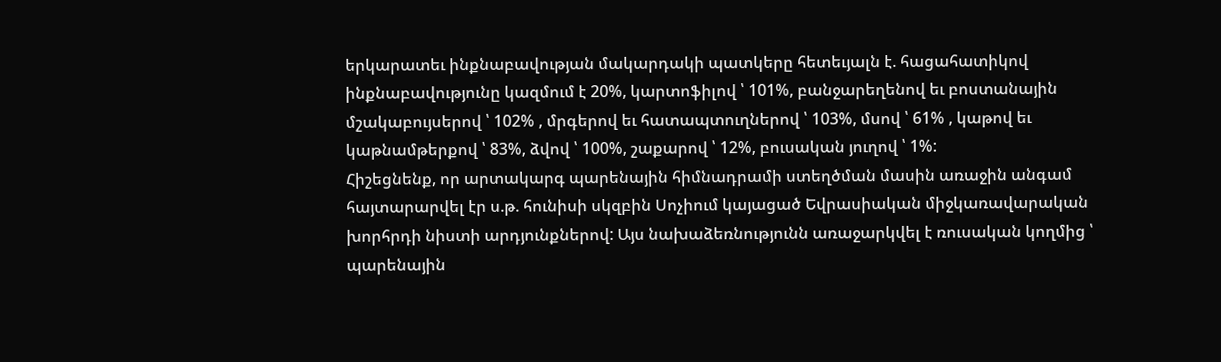երկարատեւ ինքնաբավության մակարդակի պատկերը հետեւյալն է. հացահատիկով ինքնաբավությունը կազմում է 20%, կարտոֆիլով ՝ 101%, բանջարեղենով եւ բոստանային մշակաբույսերով ՝ 102% , մրգերով եւ հատապտուղներով ՝ 103%, մսով ՝ 61% , կաթով եւ կաթնամթերքով ՝ 83%, ձվով ՝ 100%, շաքարով ՝ 12%, բուսական յուղով ՝ 1%:
Հիշեցնենք, որ արտակարգ պարենային հիմնադրամի ստեղծման մասին առաջին անգամ հայտարարվել էր ս.թ. հունիսի սկզբին Սոչիում կայացած Եվրասիական միջկառավարական խորհրդի նիստի արդյունքներով: Այս նախաձեռնությունն առաջարկվել է ռուսական կողմից ՝ պարենային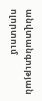անվտանգության ոլորտում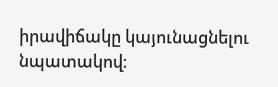իրավիճակը կայունացնելու նպատակով։